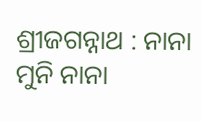ଶ୍ରୀଜଗନ୍ନାଥ : ନାନା ମୁନି ନାନା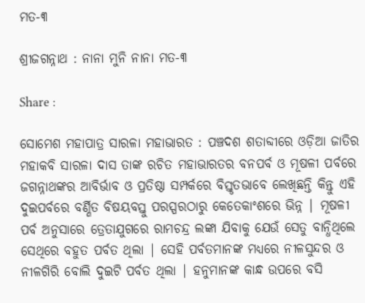ମତ-୩

ଶ୍ରୀଜଗନ୍ନାଥ : ନାନା ମୁନି ନାନା ମତ-୩

Share :

ସୋମେଶ ମହାପାତ୍ର ସାରଳା ମହାଭାରତ : ପଞ୍ଚଦଶ ଶତାବ୍ଦୀରେ ଓଡ଼ିଆ ଜାତିର ମହାକବି ସାରଳା ଦାସ ତାଙ୍କ ରଚିତ ମହାଭାରତର ବନପର୍ବ ଓ ମୂଷଳୀ ପର୍ବରେ ଜଗନ୍ନାଥଙ୍କର ଆବିର୍ଭାବ ଓ ପ୍ରତିଷ୍ଠା ସମ୍ପର୍କରେ ବିସ୍ତୃତଭାବେ ଲେଖିଛନ୍ତି କିନ୍ତୁ ଏହି ଦୁଇପର୍ବରେ ବର୍ଣ୍ଣିତ ବିଷୟବସ୍ତୁ ପରସ୍ପରଠାରୁ କେତେକାଂଶରେ ଭିନ୍ନ | ମୂଷଳୀ ପର୍ବ ଅନୁସାରେ ତ୍ରେତାଯୁଗରେ ରାମଚନ୍ଦ୍ର ଲଙ୍କା ଯିବାକୁ ଯେଉଁ ସେତୁ ବାନ୍ଧିଥିଲେ ସେଥିରେ ବହୁତ ପର୍ବତ ଥିଲା | ସେହି ପର୍ବତମାନଙ୍କ ମଧ୍ୟରେ ନୀଳସୁନ୍ଦର ଓ ନୀଳଗିରି ବୋଲି ଦୁଇଟି ପର୍ବତ ଥିଲା | ହନୁମାନଙ୍କ କାନ୍ଧ ଉପରେ ବସି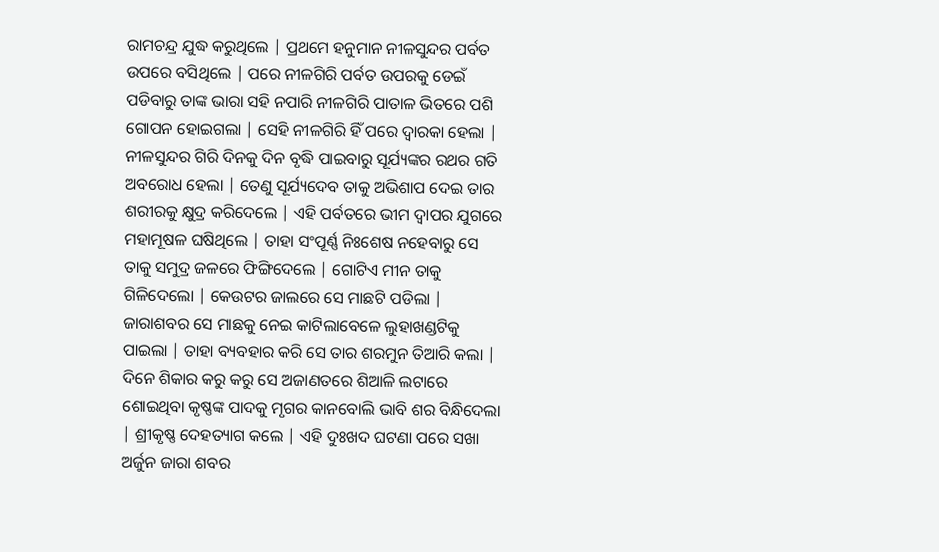ରାମଚନ୍ଦ୍ର ଯୁଦ୍ଧ କରୁଥିଲେ | ପ୍ରଥମେ ହନୁମାନ ନୀଳସୁନ୍ଦର ପର୍ବତ ଉପରେ ବସିଥିଲେ | ପରେ ନୀଳଗିରି ପର୍ବତ ଉପରକୁ ଡେଇଁ ପଡିବାରୁ ତାଙ୍କ ଭାରା ସହି ନପାରି ନୀଳଗିରି ପାତାଳ ଭିତରେ ପଶି ଗୋପନ ହୋଇଗଲା | ସେହି ନୀଳଗିରି ହିଁ ପରେ ଦ୍ବାରକା ହେଲା | ନୀଳସୁନ୍ଦର ଗିରି ଦିନକୁ ଦିନ ବୃଦ୍ଧି ପାଇବାରୁ ସୂର୍ଯ୍ୟଙ୍କର ରଥର ଗତି ଅବରୋଧ ହେଲା | ତେଣୁ ସୂର୍ଯ୍ୟଦେବ ତାକୁ ଅଭିଶାପ ଦେଇ ତାର ଶରୀରକୁ କ୍ଷୁଦ୍ର କରିଦେଲେ | ଏହି ପର୍ବତରେ ଭୀମ ଦ୍ବାପର ଯୁଗରେ ମହାମୂଷଳ ଘଷିଥିଲେ | ତାହା ସଂପୂର୍ଣ୍ଣ ନିଃଶେଷ ନହେବାରୁ ସେ ତାକୁ ସମୁଦ୍ର ଜଳରେ ଫିଙ୍ଗିଦେଲେ | ଗୋଟିଏ ମୀନ ତାକୁ ଗିଳିଦେଲୋ | କେଉଟର ଜାଲରେ ସେ ମାଛଟି ପଡିଲା | ଜାରାଶବର ସେ ମାଛକୁ ନେଇ କାଟିଲାବେଳେ ଲୁହାଖଣ୍ଡଟିକୁ ପାଇଲା | ତାହା ବ୍ୟବହାର କରି ସେ ତାର ଶରମୁନ ତିଆରି କଲା | ଦିନେ ଶିକାର କରୁ କରୁ ସେ ଅଜାଣତରେ ଶିଆଳି ଲଟାରେ ଶୋଇଥିବା କୃଷ୍ଣଙ୍କ ପାଦକୁ ମୃଗର କାନବୋଲି ଭାବି ଶର ବିନ୍ଧିଦେଲା | ଶ୍ରୀକୃଷ୍ଣ ଦେହତ୍ୟାଗ କଲେ | ଏହି ଦୁଃଖଦ ଘଟଣା ପରେ ସଖା ଅର୍ଜୁନ ଜାରା ଶବର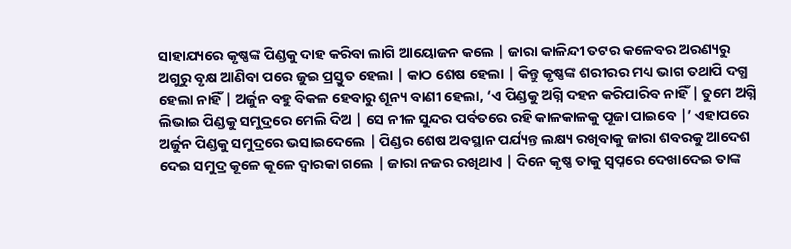ସାହାଯ୍ୟରେ କୃଷ୍ଣଙ୍କ ପିଣ୍ଡକୁ ଦାହ କରିବା ଲାଗି ଆୟୋଜନ କଲେ | ଜାରା କାଳିନ୍ଦୀ ତଟର କଳେବର ଅରଣ୍ୟରୁ ଅଗୁରୁ ବୃକ୍ଷ ଆଣିବା ପରେ ଜୁଇ ପ୍ରସ୍ତୁତ ହେଲା | କାଠ ଶେଷ ହେଲା | କିନ୍ତୁ କୃଷ୍ଣଙ୍କ ଶରୀରର ମଧ୍ୟ ଭାଗ ତଥାପି ଦଗ୍ଧ ହେଲା ନାହିଁ | ଅର୍ଜୁନ ବହୁ ବିକଳ ହେବାରୁ ଶୂନ୍ୟ ବାଣୀ ହେଲା, ‘ଏ ପିଣ୍ଡକୁ ଅଗ୍ନି ଦହନ କରିପାରିବ ନାହିଁ | ତୁମେ ଅଗ୍ନି ଲିଭାଇ ପିଣ୍ଡକୁ ସମୁଦ୍ରରେ ମେଲି ଦିଅ | ସେ ନୀଳ ସୁନ୍ଦର ପର୍ବତରେ ରହି କାଳକାଳକୁ ପୂଜା ପାଇବେ |’ ଏହାପରେ ଅର୍ଜୁନ ପିଣ୍ଡକୁ ସମୁଦ୍ରରେ ଭସାଇଦେଲେ | ପିଣ୍ଡର ଶେଷ ଅବସ୍ଥାନ ପର୍ଯ୍ୟନ୍ତ ଲକ୍ଷ୍ୟ ରଖିବାକୁ ଜାରା ଶବରକୁ ଆଦେଶ ଦେଇ ସମୁଦ୍ର କୂଳେ କୂଳେ ଦ୍ବାରକା ଗଲେ | ଜାରା ନଜର ରଖିଥାଏ | ଦିନେ କୃଷ୍ଣ ତାକୁ ସ୍ବପ୍ନରେ ଦେଖାଦେଇ ତାଙ୍କ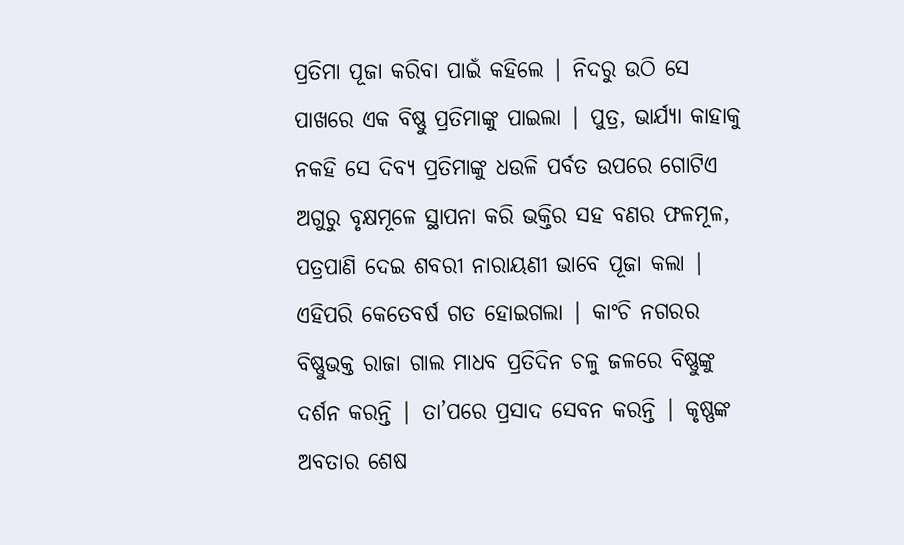ପ୍ରତିମା ପୂଜା କରିବା ପାଇଁ କହିଲେ | ନିଦରୁ ଉଠି ସେ ପାଖରେ ଏକ ବିଷ୍ଣୁ ପ୍ରତିମାଙ୍କୁ ପାଇଲା | ପୁତ୍ର, ଭାର୍ଯ୍ୟା କାହାକୁ ନକହି ସେ ଦିବ୍ୟ ପ୍ରତିମାଙ୍କୁ ଧଉଳି ପର୍ବତ ଉପରେ ଗୋଟିଏ ଅଗୁରୁ ବୃକ୍ଷମୂଳେ ସ୍ଥାପନା କରି ଭକ୍ତିର ସହ ବଣର ଫଳମୂଳ, ପତ୍ରପାଣି ଦେଇ ଶବରୀ ନାରାୟଣୀ ଭାବେ ପୂଜା କଲା | ଏହିପରି କେତେବର୍ଷ ଗତ ହୋଇଗଲା | କାଂଚି ନଗରର ବିଷ୍ଣୁଭକ୍ତ ରାଜା ଗାଲ ମାଧବ ପ୍ରତିଦିନ ଚଳୁ ଜଳରେ ବିଷ୍ଣୁଙ୍କୁ ଦର୍ଶନ କରନ୍ତି | ତା’ପରେ ପ୍ରସାଦ ସେବନ କରନ୍ତି | କୃଷ୍ଣଙ୍କ ଅବତାର ଶେଷ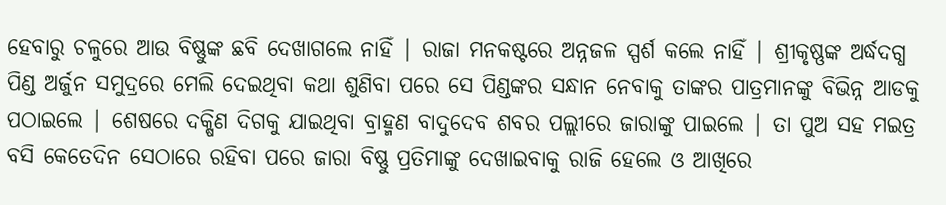ହେବାରୁ ଚଳୁରେ ଆଉ ବିଷ୍ଣୁଙ୍କ ଛବି ଦେଖାଗଲେ ନାହିଁ | ରାଜା ମନକଷ୍ଟରେ ଅନ୍ନଜଳ ସ୍ପର୍ଶ କଲେ ନାହିଁ | ଶ୍ରୀକୃଷ୍ଣଙ୍କ ଅର୍ଦ୍ଧଦଗ୍ଧ ପିଣ୍ଡ ଅର୍ଜୁନ ସମୁଦ୍ରରେ ମେଲି ଦେଇଥିବା କଥା ଶୁଣିବା ପରେ ସେ ପିଣ୍ଡଙ୍କର ସନ୍ଧାନ ନେବାକୁ ତାଙ୍କର ପାତ୍ରମାନଙ୍କୁ ବିଭିନ୍ନ ଆଡକୁ ପଠାଇଲେ | ଶେଷରେ ଦକ୍ଷିଣ ଦିଗକୁ ଯାଇଥିବା ବ୍ରାହ୍ମଣ ବାଦୁଦେବ ଶବର ପଲ୍ଲୀରେ ଜାରାଙ୍କୁ ପାଇଲେ | ତା ପୁଅ ସହ ମଇତ୍ର ବସି କେତେଦିନ ସେଠାରେ ରହିବା ପରେ ଜାରା ବିଷ୍ଣୁ ପ୍ରତିମାଙ୍କୁ ଦେଖାଇବାକୁ ରାଜି ହେଲେ ଓ ଆଖିରେ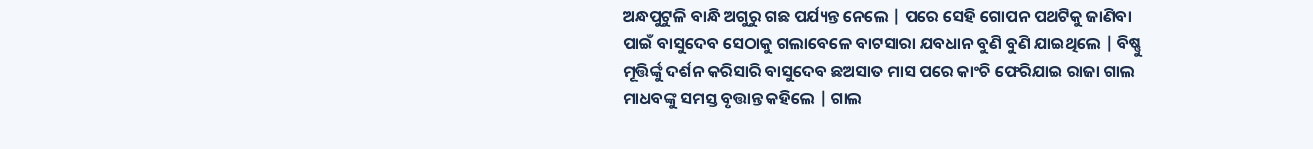ଅନ୍ଧପୁଟୁଳି ବାନ୍ଧି ଅଗୁରୁ ଗଛ ପର୍ଯ୍ୟନ୍ତ ନେଲେ | ପରେ ସେହି ଗୋପନ ପଥଟିକୁ ଜାଣିବା ପାଇଁ ବାସୁଦେବ ସେଠାକୁ ଗଲାବେଳେ ବାଟସାରା ଯବଧାନ ବୁଣି ବୁଣି ଯାଇଥିଲେ | ବିଷ୍ଣୁ ମୂତ୍ତିର୍ଙ୍କୁ ଦର୍ଶନ କରିସାରି ବାସୁଦେବ ଛଅସାତ ମାସ ପରେ କାଂଚି ଫେରିଯାଇ ରାଜା ଗାଲ ମାଧବଙ୍କୁ ସମସ୍ତ ବୃତ୍ତାନ୍ତ କହିଲେ | ଗାଲ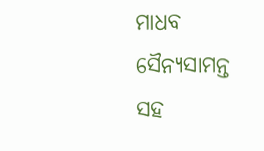ମାଧବ ସୈନ୍ୟସାମନ୍ତ ସହ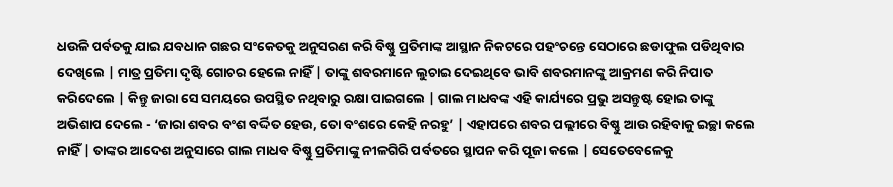ଧଉଳି ପର୍ବତକୁ ଯାଇ ଯବଧାନ ଗଛର ସଂକେତକୁ ଅନୁସରଣ କରି ବିଷ୍ଣୁ ପ୍ରତିମାଙ୍କ ଆସ୍ଥାନ ନିକଟରେ ପହଂଚନ୍ତେ ସେଠାରେ ଛଡାଫୁଲ ପଡିଥିବାର ଦେଖିଲେ | ମାତ୍ର ପ୍ରତିମା ଦୃଷ୍ଟି ଗୋଚର ହେଲେ ନାହିଁ | ତାଙ୍କୁ ଶବରମାନେ ଲୁଚାଇ ଦେଇଥିବେ ଭାବି ଶବରମାନଙ୍କୁ ଆକ୍ରମଣ କରି ନିପାତ କରିଦେଲେ | କିନ୍ତୁ ଜାରା ସେ ସମୟରେ ଉପସ୍ଥିତ ନଥିବାରୁ ରକ୍ଷା ପାଇଗଲେ | ଗାଲ ମାଧବଙ୍କ ଏହି କାର୍ଯ୍ୟରେ ପ୍ରଭୁ ଅସନ୍ତୁଷ୍ଟ ହୋଇ ତାଙ୍କୁ ଅଭିଶାପ ଦେଲେ - ‘ଜାରା ଶବର ବଂଶ ବର୍ଦ୍ଦିତ ହେଉ, ତୋ ବଂଶରେ କେହି ନରହୁ’ | ଏହାପରେ ଶବର ପଲ୍ଲୀରେ ବିଷ୍ଣୁ ଆଉ ରହିବାକୁ ଇଚ୍ଛା କଲେ ନାହିଁ | ତାଙ୍କର ଆଦେଶ ଅନୁସାରେ ଗାଲ ମାଧବ ବିଷ୍ଣୁ ପ୍ରତିମାଙ୍କୁ ନୀଳଗିରି ପର୍ବତରେ ସ୍ଥାପନ କରି ପୂଜା କଲେ | ସେତେବେଳେକୁ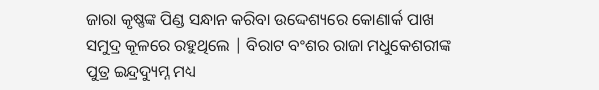ଜାରା କୃଷ୍ଣଙ୍କ ପିଣ୍ଡ ସନ୍ଧାନ କରିବା ଉଦ୍ଦେଶ୍ୟରେ କୋଣାର୍କ ପାଖ ସମୁଦ୍ର କୂଳରେ ରହୁଥିଲେ | ବିରାଟ ବଂଶର ରାଜା ମଧୁକେଶରୀଙ୍କ ପୁତ୍ର ଇନ୍ଦ୍ରଦ୍ୟୁମ୍ନ ମଧ୍ୟ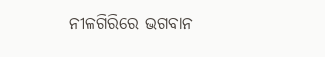ନୀଳଗିରିରେ ଭଗବାନ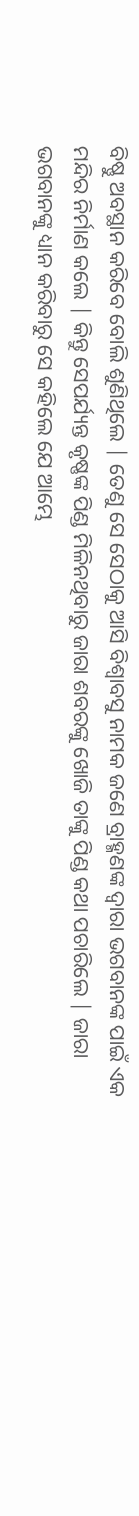ବିଷ୍ଣୁ ଅବସ୍ଥାନ କରିବେ ବୋଲି ଶୁଣିଥିଲେ | ତେଣୁ ସେ ସେଠାକୁ ଆସି ବିଶ୍ବାବସୁ ନାମକ ଜଣେ ବ୍ରାହ୍ମଣଙ୍କ ଦ୍ବାରା ଭଗବାନଙ୍କ ପାଇଁ ଏକ ମନ୍ଦିର ନିର୍ମାଣ କଲେ | କିନ୍ତୁ ସେପର୍ଯ୍ୟନ୍ତ କୃଷ୍ଣଙ୍କ ପିଣ୍ଡ ମିଳିନଥିବାରୁ ଜାରା ଶବରଙ୍କୁ ଖୋଜି ତାଙ୍କୁ ପିଣ୍ଡ କଥା ପଚାରିଲେ | ଜାରା ଭଗବାନଙ୍କୁ ଧ୍ୟାନ କରିବାରୁ ସେ କହିଲେ ଯେ ଆମ୍ଭେ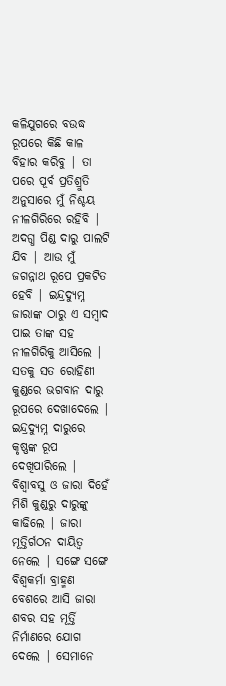କଳିଯୁଗରେ ବଉଦ୍ଧ ରୂପରେ କିଛି କାଳ ବିହାର କରିବୁ | ତା ପରେ ପୂର୍ବ ପ୍ରତିଶ୍ରୁତି ଅନୁସାରେ ମୁଁ ନିଶ୍ଚୟ ନୀଳଗିରିରେ ରହିବି | ଅଦଗ୍ଧ ପିଣ୍ଡ ଦାରୁ ପାଲଟି ଯିବ | ଆଉ ମୁଁ ଜଗନ୍ନାଥ ରୂପେ ପ୍ରକଟିତ ହେବି | ଇନ୍ଦ୍ରଦ୍ୟୁମ୍ନ ଜାରାଙ୍କ ଠାରୁ ଏ ସମ୍ବାଦ ପାଇ ତାଙ୍କ ସହ ନୀଳଗିରିକୁ ଆସିଲେ | ସତକୁ ସତ ରୋହିଣୀ କୁଣ୍ଡରେ ଭଗବାନ ଦାରୁ ରୂପରେ ଦେଖାଦେଲେ | ଇନ୍ଦ୍ରଦ୍ୟୁମ୍ନ ଦାରୁରେ କୃଷ୍ଣଙ୍କ ରୂପ ଦେଖିପାରିଲେ | ବିଶ୍ବାବସୁ ଓ ଜାରା ଦିହେଁ ମିଶି କୁଣ୍ଡରୁ ଦାରୁଙ୍କୁ କାଢିଲେ | ଜାରା ମୂତ୍ତିର୍ଗଠନ ଦାୟିତ୍ବ ନେଲେ | ସଙ୍ଗେ ସଙ୍ଗେ ବିଶ୍ବକର୍ମା ବ୍ରାହ୍ମଣ ବେଶରେ ଆସି ଜାରା ଶବର ସହ ମୂର୍ତ୍ତି ନିର୍ମାଣରେ ଯୋଗ ଦେଲେ | ସେମାନେ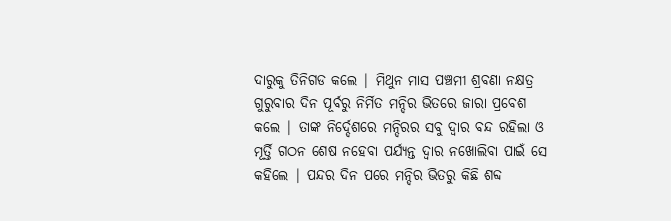ଦାରୁକୁ ତିନିଗଡ କଲେ | ମିଥୁନ ମାସ ପଞ୍ଚମୀ ଶ୍ରବଣା ନକ୍ଷତ୍ର ଗୁରୁବାର ଦିନ ପୂର୍ବରୁ ନିର୍ମିତ ମନ୍ଦିର ଭିତରେ ଜାରା ପ୍ରବେଶ କଲେ | ତାଙ୍କ ନିର୍ଦ୍ଦେଶରେ ମନ୍ଦିରର ସବୁ ଦ୍ବାର ବନ୍ଦ ରହିଲା ଓ ମୂର୍ତ୍ତି ଗଠନ ଶେଷ ନହେବା ପର୍ଯ୍ୟନ୍ତ ଦ୍ବାର ନଖୋଲିବା ପାଇଁ ସେ କହିଲେ | ପନ୍ଦର ଦିନ ପରେ ମନ୍ଦିର ଭିତରୁ କିଛି ଶବ୍ଦ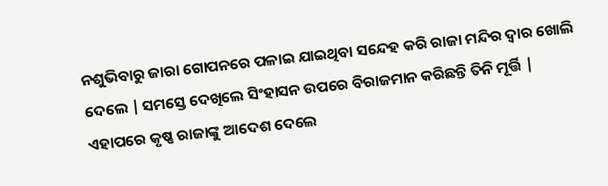ନଶୁଭିବାରୁ ଜାରା ଗୋପନରେ ପଳାଇ ଯାଇଥିବା ସନ୍ଦେହ କରି ରାଜା ମନ୍ଦିର ଦ୍ବାର ଖୋଲି ଦେଲେ | ସମସ୍ତେ ଦେଖିଲେ ସିଂହାସନ ଉପରେ ବିରାଜମାନ କରିଛନ୍ତି ତିନି ମୂର୍ତ୍ତି | ଏହାପରେ କୃଷ୍ଣ ରାଜାଙ୍କୁ ଆଦେଶ ଦେଲେ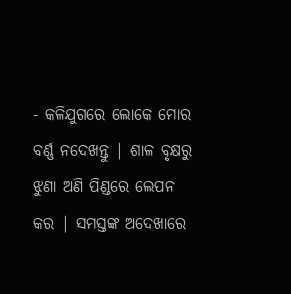- କଳିଯୁଗରେ ଲୋକେ ମୋର ବର୍ଣ୍ଣ ନଦେଖନ୍ତୁ | ଶାଳ ବୃକ୍ଷରୁ ଝୁଣା ଅଣି ପିଣ୍ଡରେ ଲେପନ କର | ସମସ୍ତଙ୍କ ଅଦେଖାରେ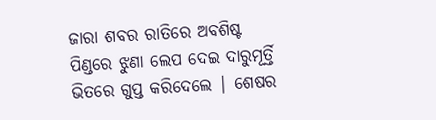ଜାରା ଶବର ରାତିରେ ଅବଶିଷ୍ଟ ପିଣ୍ଡରେ ଝୁଣା ଲେପ ଦେଇ ଦାରୁମୂର୍ତ୍ତି ଭିତରେ ଗୁପ୍ତ କରିଦେଲେ | ଶେଷର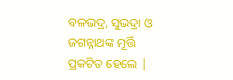ବଳଭଦ୍ର, ସୁଭଦ୍ରା ଓ ଜଗନ୍ନାଥଙ୍କ ମୂର୍ତ୍ତି ପ୍ରକଟିତ ହେଲେ |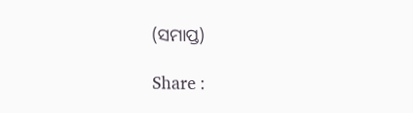(ସମାପ୍ତ)

Share :